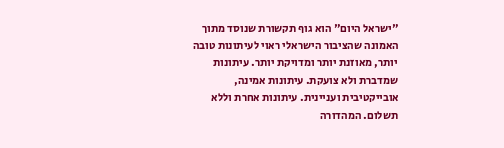"ישראל היום" הוא גוף תקשורת שנוסד מתוך האמונה שהציבור הישראלי ראוי לעיתונות טובה יותר, מאוזנת יותר ומדויקת יותר. עיתונות שמדברת ולא צועקת. עיתונות אמינה, אובייקטיבית ועניינית. עיתונות אחרת וללא תשלום. המהדורה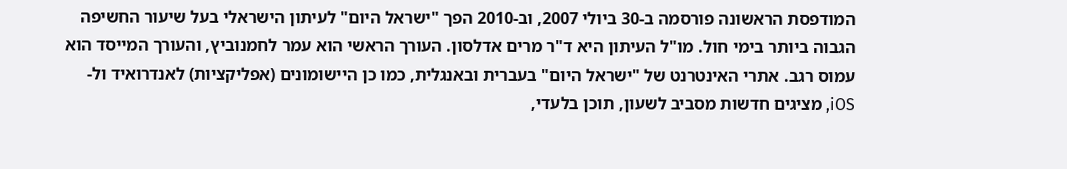המודפסת הראשונה פורסמה ב-30 ביולי 2007, וב-2010 הפך "ישראל היום" לעיתון הישראלי בעל שיעור החשיפה הגבוה ביותר בימי חול. מו"ל העיתון היא ד"ר מרים אדלסון. העורך הראשי הוא עמר לחמנוביץ, והעורך המייסד הוא עמוס רגב. אתרי האינטרנט של "ישראל היום" בעברית ובאנגלית, כמו כן היישומונים (אפליקציות) לאנדרואיד ול-iOS, מציגים חדשות מסביב לשעון, תוכן בלעדי,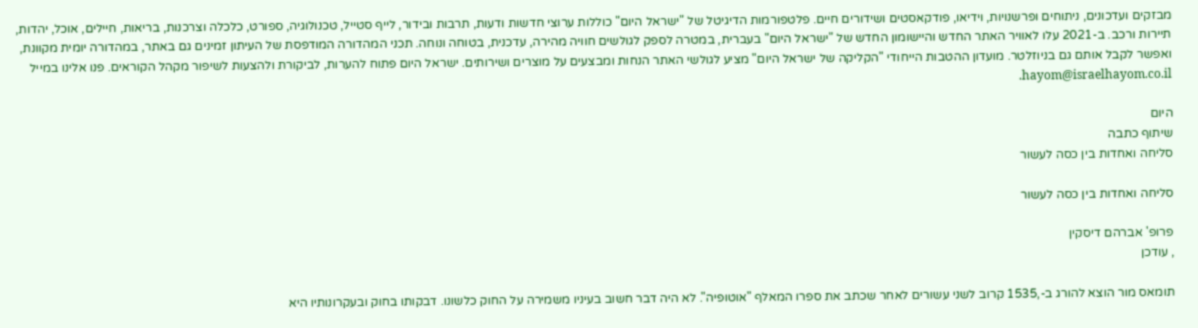מבזקים ועדכונים, ניתוחים ופרשנויות, וידיאו, פודקאסטים ושידורים חיים. פלטפורמות הדיגיטל של "ישראל היום" כוללות ערוצי חדשות ודעות, תרבות ובידור, לייף סטייל, טכנולוגיה, ספורט, כלכלה וצרכנות, בריאות, חיילים, אוכל, יהדות, תיירות ורכב. ב-2021 עלו לאוויר האתר החדש והיישומון החדש של "ישראל היום" בעברית, במטרה לספק לגולשים חוויה מהירה, עדכנית, בטוחה ונוחה. תכני המהדורה המודפסת של העיתון זמינים גם באתר, במהדורה יומית מקוונת, ואפשר לקבל אותם גם בניוזלטר. מועדון ההטבות הייחודי "הקליקה של ישראל היום" מציע לגולשי האתר הנחות ומבצעים על מוצרים ושירותים. ישראל היום פתוח להערות, לביקורת ולהצעות לשיפור מקהל הקוראים. פנו אלינו במייל hayom@israelhayom.co.il.

היום
שיתוף כתבה
סליחה ואחדות בין כסה לעשור

סליחה ואחדות בין כסה לעשור

פרופ' אברהם דיסקין
, עודכן

תומאס מור הוצא להורג ב-,1535 קרוב לשני עשורים לאחר שכתב את ספרו המאלף "אוטופיה". לא היה דבר חשוב בעיניו משמירה על החוק כלשונו. דבקותו בחוק ובעקרונותיו היא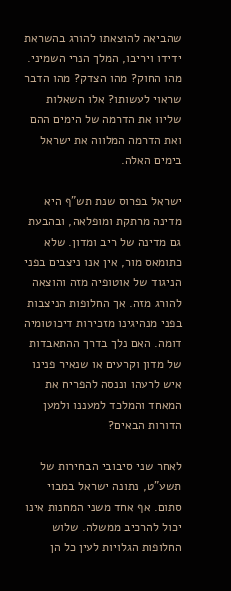שהביאה להוצאתו להורג בהשראת ידידו ויריבו, המלך הנרי השמיני. מהו החוק? מהו הצדק? מהו הדבר שראוי לעשותו? אלו השאלות שליוו את הדרמה של הימים ההם ואת הדרמה המלווה את ישראל בימים האלה.

ישראל בפרוס שנת תש"ף היא מדינה מרתקת ומופלאה, ובהבעת גם מדינה של ריב ומדון. שלא כתומאס מור, אין אנו ניצבים בפני הניגוד של אוטופיה מזה והוצאה להורג מזה. אך החלופות הניצבות בפני מנהיגינו מזכירות דיכוטומיה דומה. האם נלך בדרך ההתאבדות של מדון וקרעים או שנאיר פנינו איש לרעהו וננסה להפריח את המאחד והמלכד למעננו ולמען הדורות הבאים?

לאחר שני סיבובי הבחירות של תשע"ט, נתונה ישראל במבוי סתום. אף אחד משני המחנות אינו יכול להרכיב ממשלה. שלוש החלופות הגלויות לעין כל הן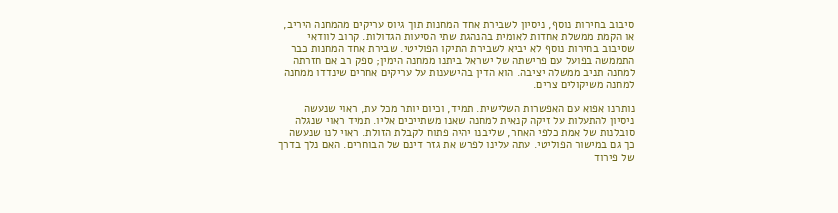סיבוב בחירות נוסף, ניסיון לשבירת אחד המחנות תוך גיוס עריקים מהמחנה היריב, או הקמת ממשלת אחדות לאומית בהנהגת שתי הסיעות הגדולות. קרוב לוודאי שסיבוב בחירות נוסף לא יביא לשבירת התיקו הפוליטי. שבירת אחד המחנות כבר התממשה בפועל עם פרישתה של ישראל ביתנו ממחנה הימין; ספק רב אם חזרתה למחנה תניב ממשלה יציבה. הוא הדין בהישענות על עריקים אחרים שינדדו ממחנה למחנה משיקולים צרים.

נותרנו אפוא עם האפשרות השלישית. תמיד, וכיום יותר מכל עת, ראוי שנעשה ניסיון להתעלות על זיקה קנאית למחנה שאנו משתייכים אליו. תמיד ראוי שנגלה סובלנות של אמת כלפי האחר, שליבנו יהיה פתוח לקבלת הזולת. ראוי לנו שנעשה כך גם במישור הפוליטי. עתה עלינו לפרש את גזר דינם של הבוחרים. האם נלך בדרך של פירוד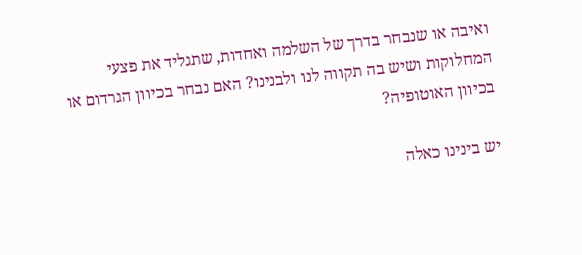ואיבה או שנבחר בדרך של השלמה ואחדות, שתגליד את פצעי המחלוקות ושיש בה תקווה לנו ולבנינו? האם נבחר בכיוון הגרדום או בכיוון האוטופיה?

יש בינינו כאלה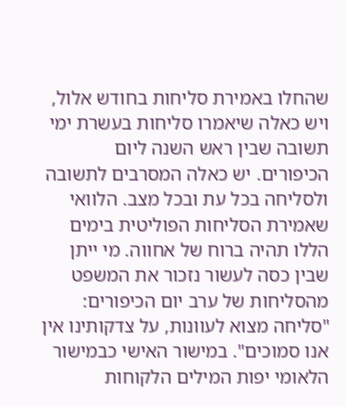שהחלו באמירת סליחות בחודש אלול, ויש כאלה שיאמרו סליחות בעשרת ימי תשובה שבין ראש השנה ליום הכיפורים. יש כאלה המסרבים לתשובה ולסליחה בכל עת ובכל מצב. הלוואי שאמירת הסליחות הפוליטית בימים הללו תהיה ברוח של אחווה. מי ייתן שבין כסה לעשור נזכור את המשפט מהסליחות של ערב יום הכיפורים: "סליחה מצוא לעוונות, על צדקותינו אין אנו סמוכים". במישור האישי כבמישור הלאומי יפות המילים הלקוחות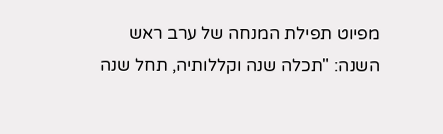מפיוט תפילת המנחה של ערב ראש השנה: "תכלה שנה וקללותיה, תחל שנה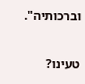וברכותיה".

טעינו?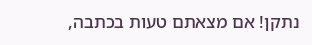נתקן! אם מצאתם טעות בכתבה,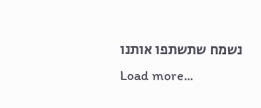נשמח שתשתפו אותנו
Load more...